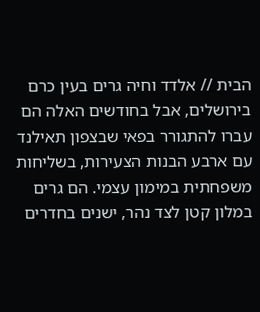הבית // אלדד וחיה גרים בעין כרם בירושלים, אבל בחודשים האלה הם עברו להתגורר בפאי שבצפון תאילנד עם ארבע הבנות הצעירות, בשליחות משפחתית במימון עצמי. הם גרים במלון קטן לצד נהר, ישנים בחדרים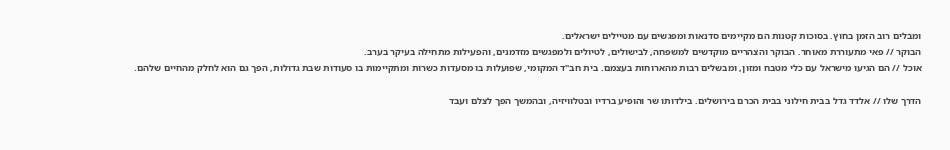ומבלים רוב הזמן בחוץ. בסוכות קטנות הם מקיימים סדנאות ומפגשים עם מטיילים ישראלים.
הבוקר // פאי מתעוררת מאוחר. הבוקר והצהריים מוקדשים למשפחה, לבישולים, לטיולים ולמפגשים מזדמנים, והפעילות מתחילה בעיקר בערב.
אוכל // הם הגיעו מישראל עם כלי מטבח ומזון, ומבשלים רבות מהארוחות בעצמם. בית חב"ד המקומי, שפועלות בו מסעדות כשרות ומתקיימות בו סעודות שבת גדולות, הפך גם הוא לחלק מהחיים שלהם.

הדרך שלו // אלדד גדל בבית חילוני בבית הכרם בירושלים. בילדותו שר והופיע ברדיו ובטלוויזיה, ובהמשך הפך לצלם ועבד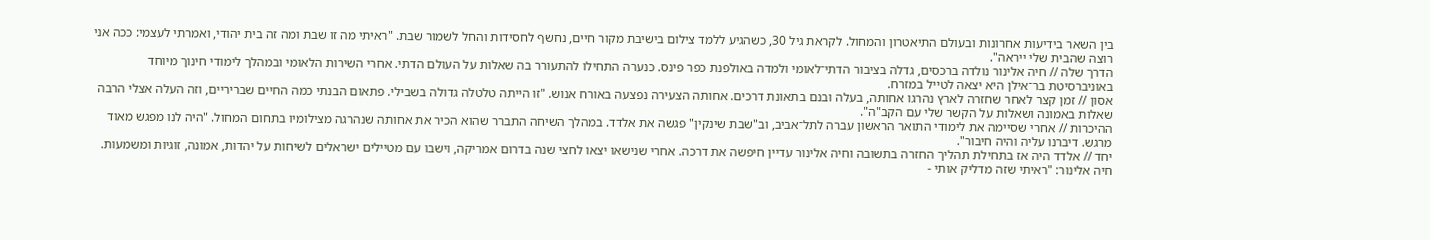בין השאר בידיעות אחרונות ובעולם התיאטרון והמחול. לקראת גיל 30, כשהגיע ללמד צילום בישיבת מקור חיים, נחשף לחסידות והחל לשמור שבת. "ראיתי מה זו שבת ומה זה בית יהודי, ואמרתי לעצמי: ככה אני רוצה שהבית שלי ייראה".
הדרך שלה // חיה אלינור נולדה ברכסים, גדלה בציבור הדתי־לאומי ולמדה באולפנת כפר פינס. כנערה התחילו להתעורר בה שאלות על העולם הדתי. אחרי השירות הלאומי ובמהלך לימודי חינוך מיוחד באוניברסיטת בר־אילן היא יצאה לטייל במזרח.
אסון // זמן קצר לאחר שחזרה לארץ נהרגו אחותה, בעלה ובנם בתאונת דרכים. אחותה הצעירה נפצעה באורח אנוש. "זו הייתה טלטלה גדולה בשבילי. פתאום הבנתי כמה החיים שבריריים, וזה העלה אצלי הרבה שאלות באמונה ושאלות על הקשר שלי עם הקב"ה".
ההיכרות // אחרי שסיימה את לימודי התואר הראשון עברה לתל־אביב, וב"שבת שינקין" פגשה את אלדד. במהלך השיחה התברר שהוא הכיר את אחותה שנהרגה מצילומיו בתחום המחול. "היה לנו מפגש מאוד מרגש. דיברנו עליה והיה חיבור".
יחד // אלדד היה אז בתחילת תהליך החזרה בתשובה וחיה אלינור עדיין חיפשה את דרכה. אחרי שנישאו יצאו לחצי שנה בדרום אמריקה, וישבו עם מטיילים ישראלים לשיחות על יהדות, אמונה, זוגיות ומשמעות. חיה אלינור: "ראיתי שזה מדליק אותי -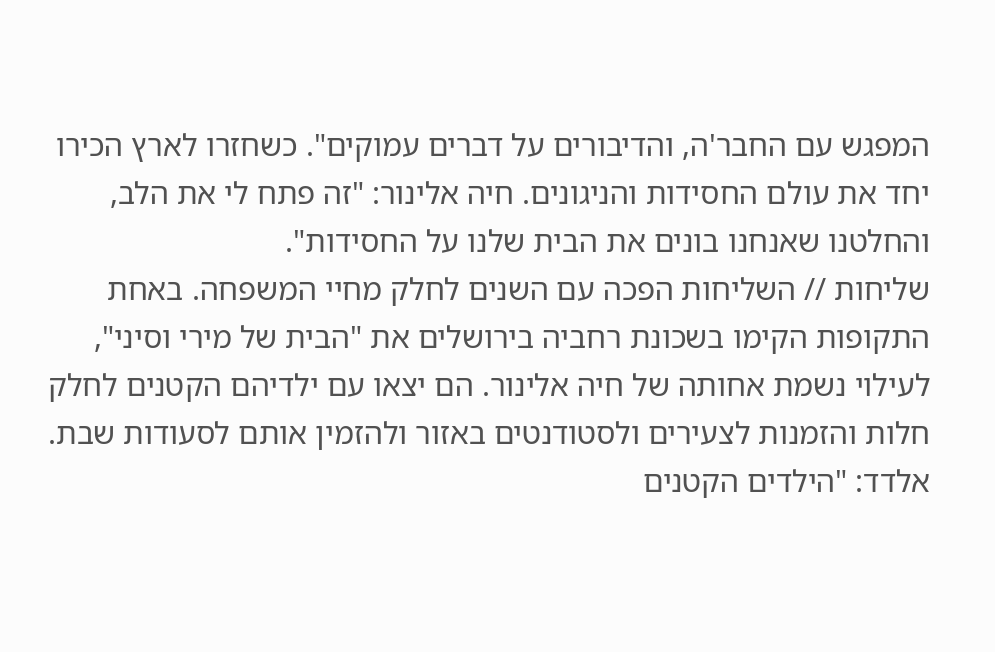המפגש עם החבר'ה, והדיבורים על דברים עמוקים". כשחזרו לארץ הכירו יחד את עולם החסידות והניגונים. חיה אלינור: "זה פתח לי את הלב, והחלטנו שאנחנו בונים את הבית שלנו על החסידות".
שליחות // השליחות הפכה עם השנים לחלק מחיי המשפחה. באחת התקופות הקימו בשכונת רחביה בירושלים את "הבית של מירי וסיני", לעילוי נשמת אחותה של חיה אלינור. הם יצאו עם ילדיהם הקטנים לחלק חלות והזמנות לצעירים ולסטודנטים באזור ולהזמין אותם לסעודות שבת. אלדד: "הילדים הקטנים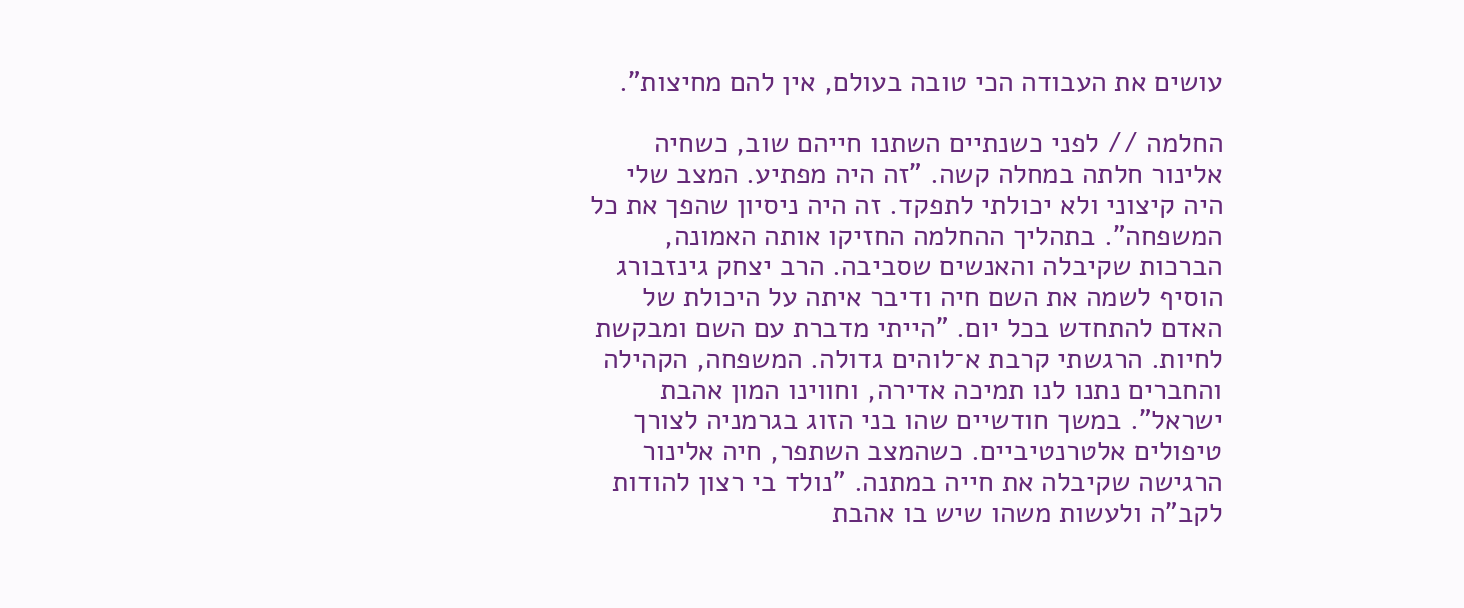עושים את העבודה הכי טובה בעולם, אין להם מחיצות".

החלמה // לפני כשנתיים השתנו חייהם שוב, כשחיה אלינור חלתה במחלה קשה. "זה היה מפתיע. המצב שלי היה קיצוני ולא יכולתי לתפקד. זה היה ניסיון שהפך את כל המשפחה". בתהליך ההחלמה החזיקו אותה האמונה, הברכות שקיבלה והאנשים שסביבה. הרב יצחק גינזבורג הוסיף לשמה את השם חיה ודיבר איתה על היכולת של האדם להתחדש בכל יום. "הייתי מדברת עם השם ומבקשת לחיות. הרגשתי קרבת א־לוהים גדולה. המשפחה, הקהילה והחברים נתנו לנו תמיכה אדירה, וחווינו המון אהבת ישראל". במשך חודשיים שהו בני הזוג בגרמניה לצורך טיפולים אלטרנטיביים. כשהמצב השתפר, חיה אלינור הרגישה שקיבלה את חייה במתנה. "נולד בי רצון להודות לקב"ה ולעשות משהו שיש בו אהבת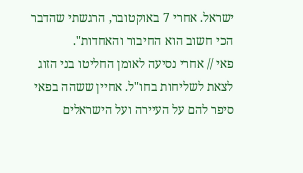ישראל. אחרי 7 באוקטובר, הרגשתי שהדבר הכי חשוב הוא החיבור והאחדות".
פאי // אחרי נסיעה לאומן החליטו בני הזוג לצאת לשליחות בחו"ל. אחיין ששהה בפאי סיפר להם על העיירה ועל הישראלים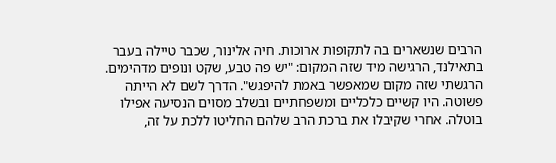הרבים שנשארים בה לתקופות ארוכות. חיה אלינור, שכבר טיילה בעבר בתאילנד, הרגישה מיד שזה המקום: "יש פה טבע, שקט ונופים מדהימים. הרגשתי שזה מקום שמאפשר באמת להיפגש". הדרך לשם לא הייתה פשוטה. היו קשיים כלכליים ומשפחתיים ובשלב מסוים הנסיעה אפילו בוטלה. אחרי שקיבלו את ברכת הרב שלהם החליטו ללכת על זה,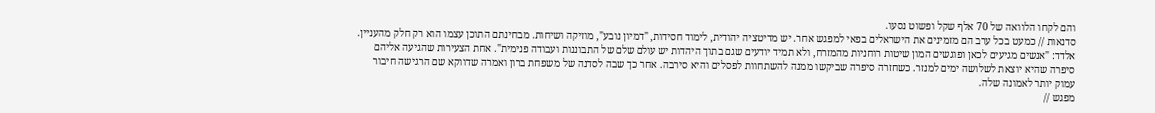והם לקחו הלוואה של 70 אלף שקל ופשוט נסעו.
סדנאות // כמעט בכל ערב הם מזמינים את הישראלים בפאי למפגש אחר. יש מדיטציה יהודית, לימוד חסידות, "דמיון נובע", מוזיקה ושיחות. מבחינתם התוכן עצמו הוא רק חלק מהעניין. אלדד: "אנשים מגיעים לכאן ופוגשים המון שיטות רוחניות מהמזרח, ולא תמיד יודעים שגם בתוך היהדות יש עולם שלם של התבוננות ועבודה פנימית". אחת הצעירות שהגיעה אליהם סיפרה שהיא יוצאת לשלושה ימים למנזר. כשחזרה סיפרה שביקשו ממנה להשתחוות לפסלים והיא סירבה. אחר כך שבה לסדנה של משפחת ברון ואמרה שדווקא שם הרגישה חיבור עמוק יותר לאמונה שלה.
מפגש //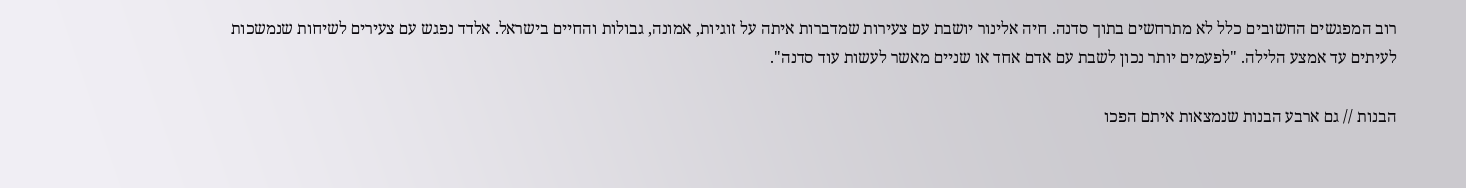רוב המפגשים החשובים כלל לא מתרחשים בתוך סדנה. חיה אלינור יושבת עם צעירות שמדברות איתה על זוגיות, אמונה, גבולות והחיים בישראל. אלדד נפגש עם צעירים לשיחות שנמשכות לעיתים עד אמצע הלילה. "לפעמים יותר נכון לשבת עם אדם אחד או שניים מאשר לעשות עוד סדנה".

הבנות // גם ארבע הבנות שנמצאות איתם הפכו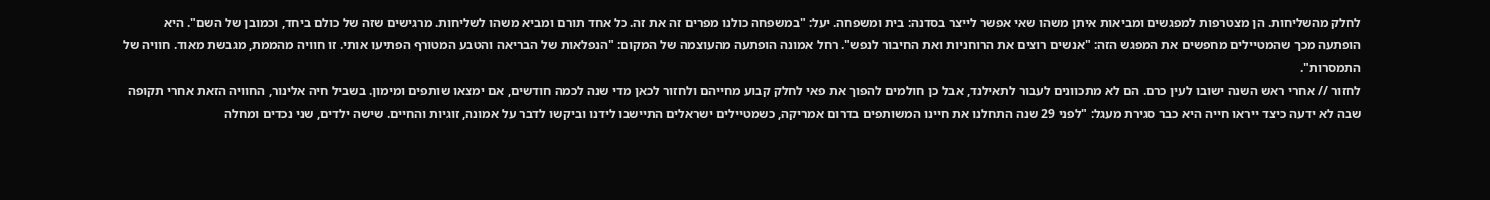לחלק מהשליחות. הן מצטרפות למפגשים ומביאות איתן משהו שאי אפשר לייצר בסדנה: בית ומשפחה. יעל: "במשפחה כולנו מפרים זה את זה. כל אחד תורם ומביא משהו לשליחות. מרגישים שזה של כולם ביחד, וכמובן של השם". היא הופתעה מכך שהמטיילים מחפשים את המפגש הזה: "אנשים רוצים את הרוחניות ואת החיבור לנפש". רחל אמונה הופתעה מהעוצמה של המקום: "הנפלאות של הבריאה והטבע המטורף הפתיעו אותי. זו חוויה מהממת, מגבשת מאוד. חוויה של התמסרות".
לחזור // אחרי ראש השנה ישובו לעין כרם. הם לא מתכוונים לעבור לתאילנד, אבל כן חולמים להפוך את פאי לחלק קבוע מחייהם ולחזור לכאן מדי שנה לכמה חודשים, אם ימצאו שותפים ומימון. בשביל חיה אלינור, החוויה הזאת אחרי תקופה שבה לא ידעה כיצד ייראו חייה היא כבר סגירת מעגל: "לפני 29 שנה התחלנו את חיינו המשותפים בדרום אמריקה, כשמטיילים ישראלים התיישבו לידנו וביקשו לדבר על אמונה, זוגיות והחיים. שישה ילדים, שני נכדים ומחלה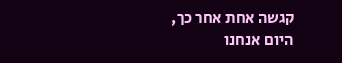קגשה אחת אחר כך, היום אנחנו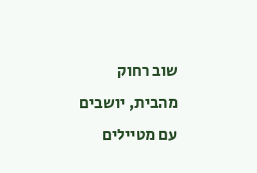שוב רחוק מהבית, יושבים עם מטיילים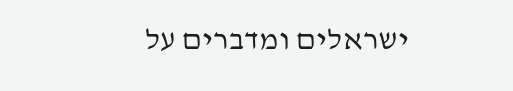ישראלים ומדברים על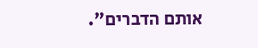אותם הדברים".